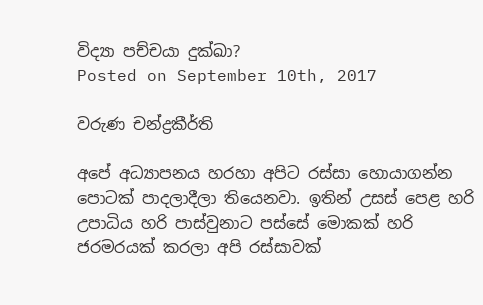විද්‍යා පච්චයා දුක්ඛා?
Posted on September 10th, 2017

වරුණ චන්ද්‍රකීර්ති

අපේ අධ්‍යාපනය හරහා අපිට රස්සා හොයාගන්න පොටක් පාදලාදීලා තියෙනවා. ඉතින් උසස් පෙළ හරි උපාධිය හරි පාස්වුනාට පස්සේ මොකක් හරි ජරමරයක් කරලා අපි රස්සාවක්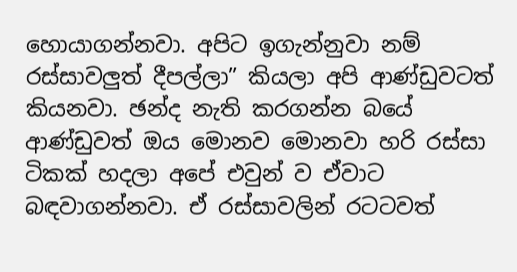හොයාගන්නවා. අපිට ඉගැන්නුවා නම් රස්සාවලුත් දීපල්ලා” කියලා අපි ආණ්ඩුවටත් කියනවා. ඡන්ද නැති කරගන්න බයේ ආණ්ඩුවත් ඔය මොනව මොනවා හරි රස්සා ටිකක් හදලා අපේ එවුන් ව ඒවාට බඳවාගන්නවා. ඒ රස්සාවලින් රටටවත්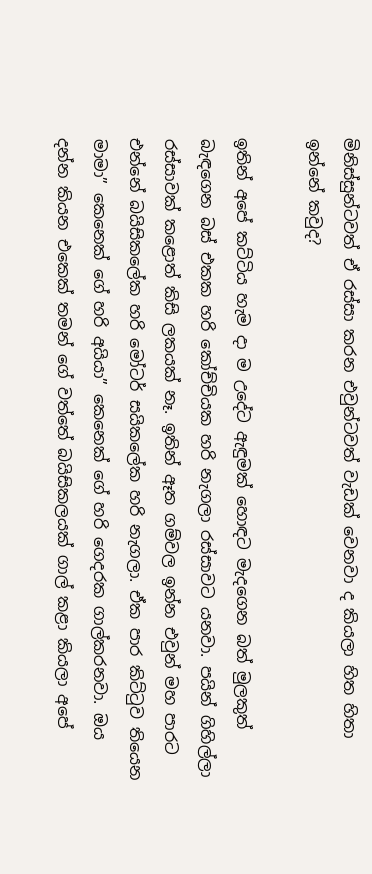මිනිස්සුන්ටවත් ඒ රස්සා කරන එවුන්ටවත් වැඩක් වෙනවා ද කියලා හිත හිතා ඉන්නේ කවුද?

ඉතින් අපේ කට්ටිය හැම දා ම උදේට ඇඳුමක් හොඳට මැදගෙන බත් මුලකුත් බැඳගෙන බස් එකක හරි කෝච්චියක හරි නැගලා රස්සාවට යනවා. පයින් ගිහිල්ලා රස්සාවක් කළොත් කිසි ලකයක් නෑ. ඉතින් ඈත ගම්වල ඉන්න එවුන් මහ පාරට එන්නේ බයිසිකලේක හරි මෝටර් සයිකලේක හරි නැගලා. ඒක පාර කිට්ටුව තියෙන මාමා” කෙනෙක් ගේ හරි අයියා” කෙනෙක් ගේ හරි ගෙදරක ගාල්කරනවා. ඔය දන්න කියන එකෙක් තමන් ගේ වත්තේ බයිසිකලයක් ගාල් කළා කියලා අපේ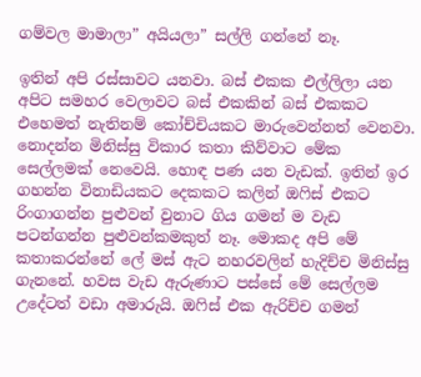ගම්වල මාමාලා” අයියලා” සල්ලි ගන්නේ නෑ.

ඉතින් අපි රස්සාවට යනවා. බස් එකක එල්ලිලා යන අපිට සමහර වෙලාවට බස් එකකින් බස් එකකට එහෙමත් නැතිනම් කෝච්චියකට මාරුවෙන්නත් වෙනවා. නොදන්න මිනිස්සු විකාර කතා කිව්වාට මේක සෙල්ලමක් නෙවෙයි. හොඳ පණ යන වැඩක්. ඉතින් ඉර ගහන්න විනාඩියකට දෙකකට කලින් ඔෆිස් එකට රිංගාගන්න පුළුවන් වුනාට ගිය ගමන් ම වැඩ පටන්ගන්න පුළුවන්කමකුත් නෑ. මොකද අපි මේ කතාකරන්නේ ලේ මස් ඇට නහරවලින් හැදිච්ච මිනිස්සු ගැනනේ. හවස වැඩ ඇරුණාට පස්සේ මේ සෙල්ලම උදේටත් වඩා අමාරුයි. ඔෆිස් එක ඇරිච්ච ගමන්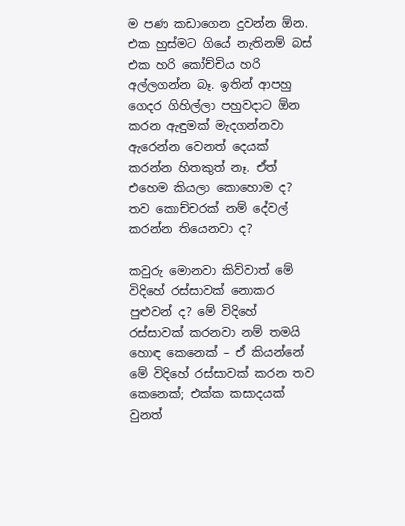ම පණ කඩාගෙන දුවන්න ඕන. එක හුස්මට ගියේ නැතිනම් බස් එක හරි කෝච්චිය හරි අල්ලගන්න බෑ. ඉතින් ආපහු ගෙදර ගිහිල්ලා පහුවදාට ඕන කරන ඇඳුමක් මැදගන්නවා ඇරෙන්න වෙනත් දෙයක් කරන්න හිතකුත් නෑ. ඒත් එහෙම කියලා කොහොම ද? තව කොච්චරක් නම් දේවල් කරන්න තියෙනවා ද?

කවුරු මොනවා කිව්වාත් මේ විදිහේ රස්සාවක් නොකර පුළුවන් ද? මේ විදිහේ රස්සාවක් කරනවා නම් තමයි හොඳ කෙනෙක් – ඒ කියන්නේ මේ විදිහේ රස්සාවක් කරන තව කෙනෙක්; එක්ක කසාදයක් වුනත්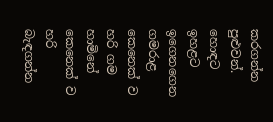කරගන්න පුළුවන්. හොඳට ඉහළට ඉගෙනගෙන ගමරාළ කෙනෙක් ව හරි ගම හාමිනේ කෙනෙක් ව හරි බැඳගන්න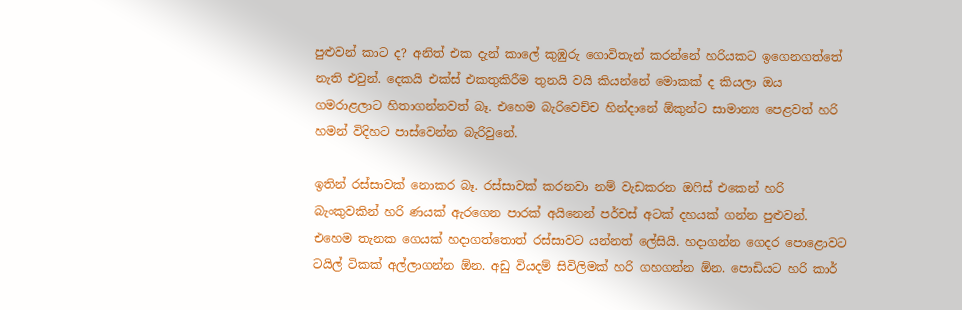පුළුවන් කාට ද? අනිත් එක දැන් කාලේ කුඹුරු ගොවිතැන් කරන්නේ හරියකට ඉගෙනගත්තේ නැති එවුන්. දෙකයි එක්ස් එකතුකිරීම තුනයි වයි කියන්නේ මොකක් ද කියලා ඔය ගමරාළලාට හිතාගන්නවත් බෑ. එහෙම බැරිවෙච්ච හින්දානේ ඕකුන්ට සාමාන්‍ය පෙළවත් හරි හමන් විදිහට පාස්වෙන්න බැරිවුනේ.

ඉතින් රස්සාවක් නොකර බෑ. රස්සාවක් කරනවා නම් වැඩකරන ඔෆිස් එකෙන් හරි බැංකුවකින් හරි ණයක් ඇරගෙන පාරක් අයිනෙන් පර්චස් අටක් දහයක් ගන්න පුළුවන්. එහෙම තැනක ගෙයක් හදාගත්තොත් රස්සාවට යන්නත් ලේසියි. හදාගන්න ගෙදර පොළොවට ටයිල් ටිකක් අල්ලාගන්න ඕන. අඩු වියදම් සිවිලිමක් හරි ගහගන්න ඕන. පොඩියට හරි කාර්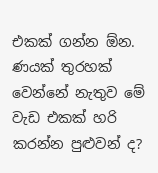එකක් ගන්න ඕන. ණයක් තුරහක් වෙන්නේ නැතුව මේ වැඩ එකක් හරි කරන්න පුළුවන් ද?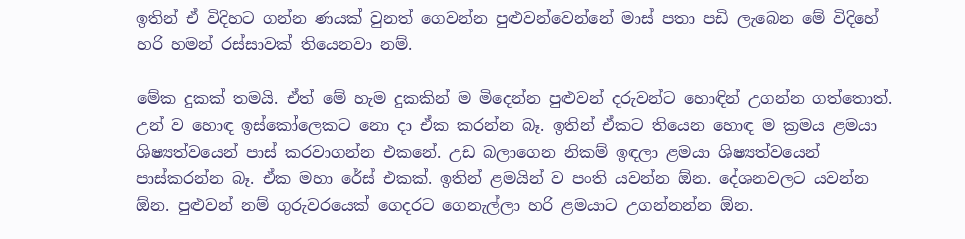ඉතින් ඒ විදිහට ගන්න ණයක් වුනත් ගෙවන්න පුළුවන්වෙන්නේ මාස් පතා පඩි ලැබෙන මේ විදිහේ හරි හමන් රස්සාවක් තියෙනවා නම්.

මේක දුකක් තමයි. ඒත් මේ හැම දුකකින් ම මිදෙන්න පුළුවන් දරුවන්ට හොඳින් උගන්න ගත්තොත්. උන් ව හොඳ ඉස්කෝලෙකට නො දා ඒක කරන්න බෑ. ඉතින් ඒකට තියෙන හොඳ ම ක්‍රමය ළමයා ශිෂ්‍යත්වයෙන් පාස් කරවාගන්න එකනේ. උඩ බලාගෙන නිකම් ඉඳලා ළමයා ශිෂ්‍යත්වයෙන් පාස්කරන්න බෑ. ඒක මහා රේස් එකක්. ඉතින් ළමයින් ව පංති යවන්න ඕන. දේශනවලට යවන්න ඕන. පුළුවන් නම් ගුරුවරයෙක් ගෙදරට ගෙනැල්ලා හරි ළමයාට උගන්නන්න ඕන.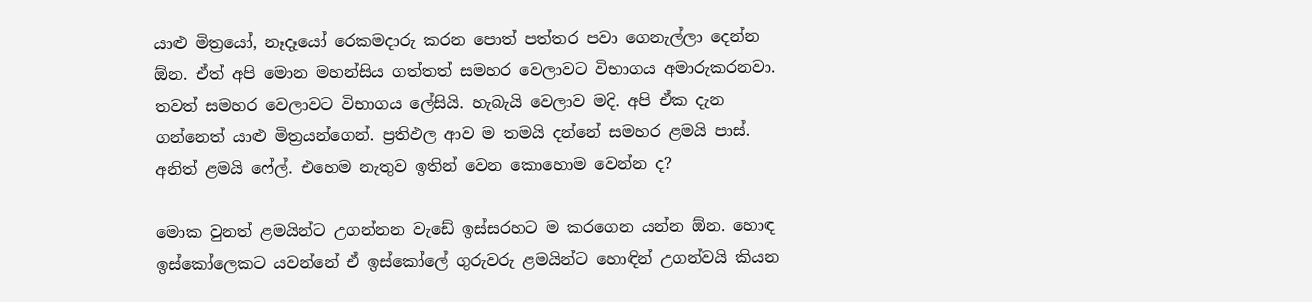යාළු මිත්‍රයෝ, නෑදෑයෝ රෙකමදාරු කරන පොත් පත්තර පවා ගෙනැල්ලා දෙන්න ඕන. ඒත් අපි මොන මහන්සිය ගත්තත් සමහර වෙලාවට විභාගය අමාරුකරනවා. තවත් සමහර වෙලාවට විභාගය ලේසියි. හැබැයි වෙලාව මදි. අපි ඒක දැන ගන්නෙත් යාළු මිත්‍රයන්ගෙන්. ප්‍රතිඵල ආව ම තමයි දන්නේ සමහර ළමයි පාස්. අනිත් ළමයි ෆේල්. එහෙම නැතුව ඉතින් වෙන කොහොම වෙන්න ද?

මොක වුනත් ළමයින්ට උගන්නන වැඩේ ඉස්සරහට ම කරගෙන යන්න ඕන. හොඳ ඉස්කෝලෙකට යවන්නේ ඒ ඉස්කෝලේ ගුරුවරු ළමයින්ට හොඳින් උගන්වයි කියන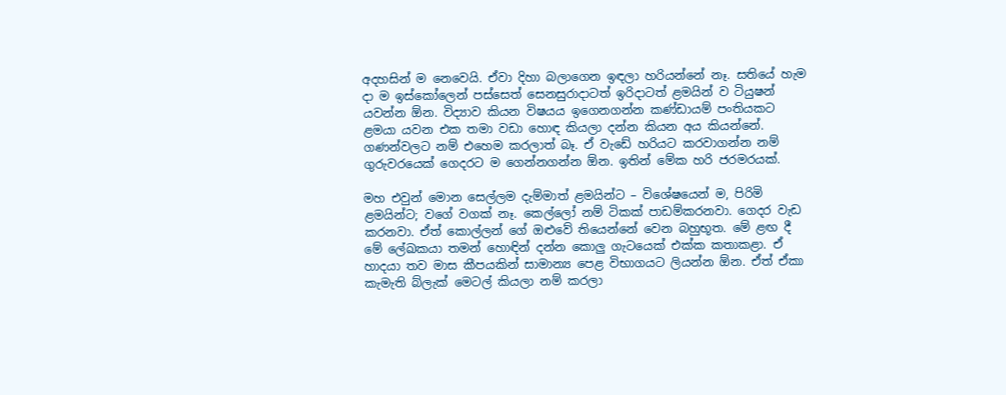අදහසින් ම නෙවෙයි. ඒවා දිහා බලාගෙන ඉඳලා හරියන්නේ නෑ. සතියේ හැම දා ම ඉස්කෝලෙන් පස්සෙත් සෙනසුරාදාටත් ඉරිදාටත් ළමයින් ව ටියුෂන් යවන්න ඕන. විද්‍යාව කියන විෂයය ඉගෙනගන්න කණ්ඩායම් පංතියකට ළමයා යවන එක තමා වඩා හොඳ කියලා දන්න කියන අය කියන්නේ. ගණන්වලට නම් එහෙම කරලාත් බෑ. ඒ වැඩේ හරියට කරවාගන්න නම් ගුරුවරයෙක් ගෙදරට ම ගෙන්නගන්න ඕන. ඉතින් මේක හරි ජරමරයක්.

මහ එවුන් මොන සෙල්ලම දැම්මාත් ළමයින්ට – විශේෂයෙන් ම, පිරිමි ළමයින්ට; වගේ වගක් නෑ. කෙල්ලෝ නම් ටිකක් පාඩම්කරනවා. ගෙදර වැඩ කරනවා. ඒත් කොල්ලන් ගේ ඔළුවේ තියෙන්නේ වෙන බහුභූත. මේ ළඟ දී මේ ලේඛකයා තමන් හොඳින් දන්න කොලු ගැටයෙක් එක්ක කතාකළා. ඒ හාදයා තව මාස කීපයකින් සාමාන්‍ය පෙළ විභාගයට ලියන්න ඕන. ඒත් ඒකා කැමැති බ්ලැක් මෙටල් කියලා නම් කරලා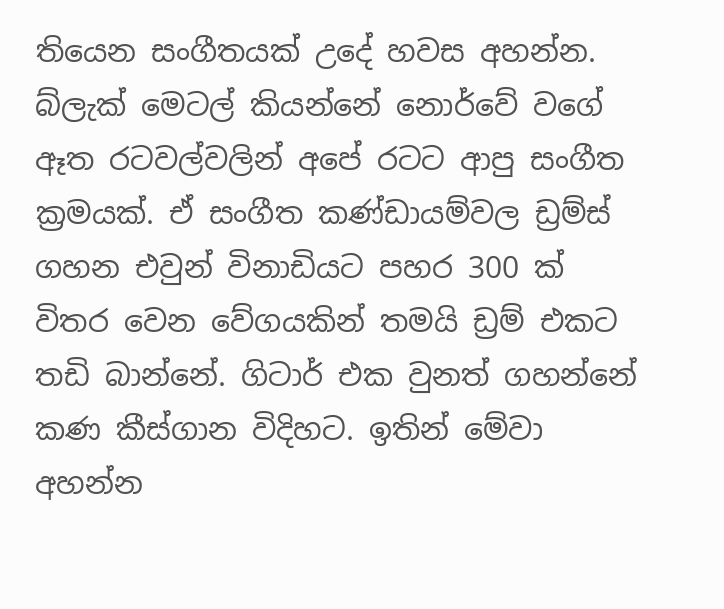තියෙන සංගීතයක් උදේ හවස අහන්න. බ්ලැක් මෙටල් කියන්නේ නොර්වේ වගේ ඈත රටවල්වලින් අපේ රටට ආපු සංගීත ක්‍රමයක්. ඒ සංගීත කණ්ඩායම්වල ඩ්‍රම්ස් ගහන එවුන් විනාඩියට පහර 300 ක් විතර වෙන වේගයකින් තමයි ඩ්‍රම් එකට තඩි බාන්නේ. ගිටාර් එක වුනත් ගහන්නේ කණ කීස්ගාන විදිහට. ඉතින් මේවා අහන්න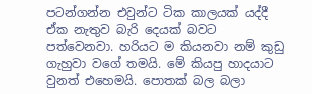පටන්ගන්න එවුන්ට ටික කාලයක් යද්දී ඒක නැතුව බැරි දෙයක් බවට පත්වෙනවා. හරියට ම කියනවා නම් කුඩු ගැහුවා වගේ තමයි. මේ කියපු හාදයාට වුනත් එහෙමයි. පොතක් බල බලා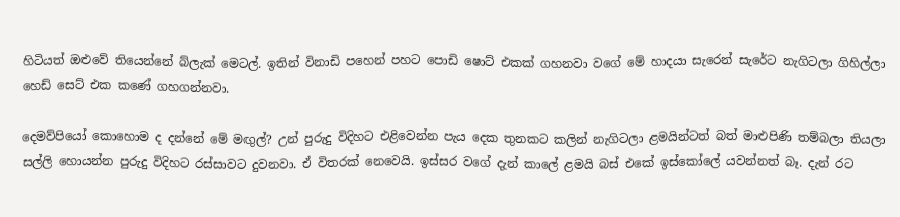හිටියත් ඔළුවේ තියෙන්නේ බ්ලැක් මෙටල්. ඉතින් විනාඩි පහෙන් පහට පොඩි ෂොට් එකක් ගහනවා වගේ මේ හාදයා සැරෙන් සැරේට නැගිටලා ගිහිල්ලා හෙඩ් සෙට් එක කණේ ගහගන්නවා.

දෙමව්පියෝ කොහොම ද දන්නේ මේ මඟුල්? උන් පුරුදු විදිහට එළිවෙන්න පැය දෙක තුනකට කලින් නැගිටලා ළමයින්ටත් බත් මාළුපිණි තම්බලා තියලා සල්ලි හොයන්න පුරුදු විදිහට රස්සාවට දුවනවා. ඒ විතරක් නෙවෙයි. ඉස්සර වගේ දැන් කාලේ ළමයි බස් එකේ ඉස්කෝලේ යවන්නත් බෑ. දැන් රට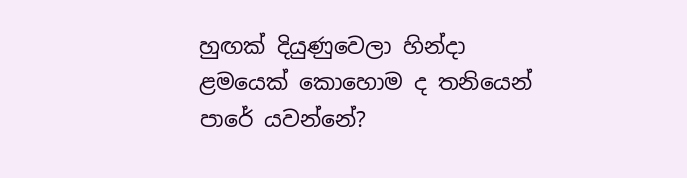හුඟක් දියුණුවෙලා හින්දා ළමයෙක් කොහොම ද තනියෙන් පාරේ යවන්නේ?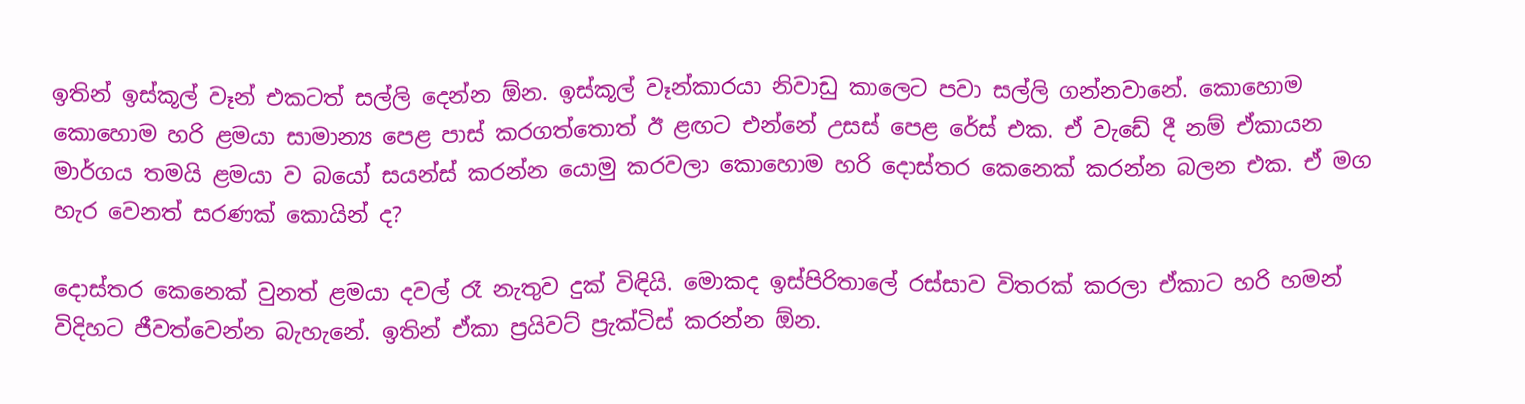ඉතින් ඉස්කූල් වෑන් එකටත් සල්ලි දෙන්න ඕන. ඉස්කූල් වෑන්කාරයා නිවාඩු කාලෙට පවා සල්ලි ගන්නවානේ. කොහොම කොහොම හරි ළමයා සාමාන්‍ය පෙළ පාස් කරගත්තොත් ඊ ළඟට එන්නේ උසස් පෙළ රේස් එක. ඒ වැඩේ දී නම් ඒකායන මාර්ගය තමයි ළමයා ව බයෝ සයන්ස් කරන්න යොමු කරවලා කොහොම හරි දොස්තර කෙනෙක් කරන්න බලන එක. ඒ මග හැර ‍වෙනත් සරණක් කොයින් ද?

දොස්තර කෙනෙක් වුනත් ළමයා දවල් රෑ නැතුව දුක් විඳියි. මොකද ඉස්පිරිතාලේ රස්සාව විතරක් කරලා ඒකාට හරි හමන් විදිහට ජීවත්වෙන්න බැහැනේ. ඉතින් ඒකා ප්‍රයිවට් ප්‍රැක්ටිස් කරන්න ඕන.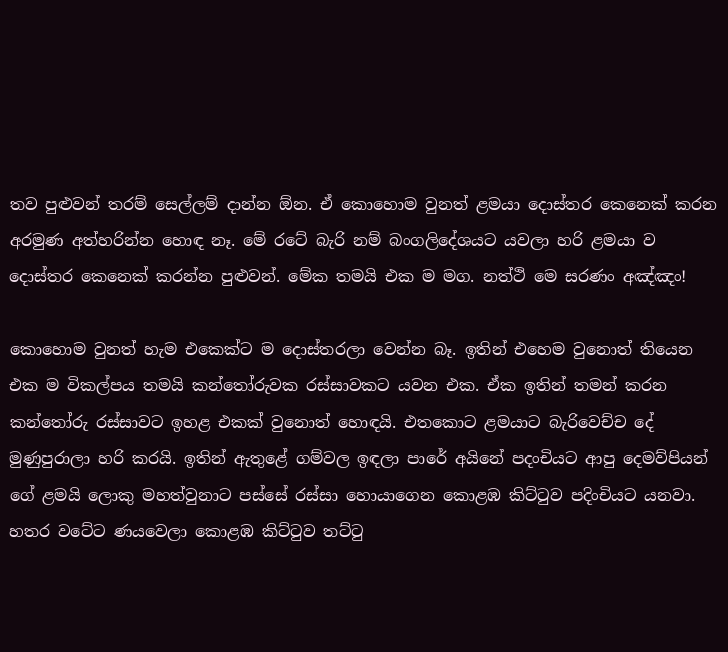තව පුළුවන් තරම් සෙල්ලම් දාන්න ඕන. ඒ කොහොම වුනත් ළමයා දොස්තර කෙනෙක් කරන අරමුණ අත්හරින්න හොඳ නෑ. මේ රටේ බැරි නම් බංගලිදේශයට යවලා හරි ළමයා ව දොස්තර කෙනෙක් කරන්න පුළුවන්. මේක තමයි එක ම මග. නත්ථි මෙ සරණං අඤ්ඤං!

කොහොම වුනත් හැම එකෙක්ට ම දොස්තරලා වෙන්න බෑ. ඉතින් එහෙම වුනොත් තියෙන එක ම විකල්පය තමයි කන්තෝරුවක රස්සාවකට යවන එක. ඒක ඉතින් තමන් කරන කන්තෝරු රස්සාවට ඉහළ එකක් වුනොත් හොඳයි. එතකොට ළමයාට බැරිවෙච්ච දේ මුණුපුරාලා හරි කරයි. ඉතින් ඇතුළේ ගම්වල ඉඳලා පාරේ අයිනේ පදංචියට ආපු දෙමව්පියන් ගේ ළමයි ලොකු මහත්වුනාට පස්සේ රස්සා හොයාගෙන කොළඹ කිට්ටුව පදිංචියට යනවා. හතර වටේට ණයවෙලා කොළඹ කිට්ටුව තට්ටු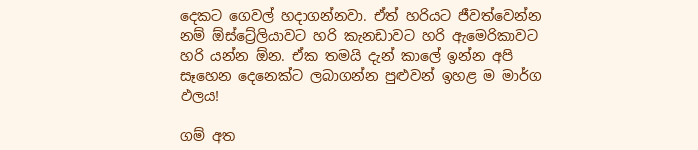දෙකට ගෙවල් හදාගන්නවා. ඒත් හරියට ජීවත්වෙන්න නම් ඕස්ට්‍රේලියාවට හරි කැනඩාවට හරි ඇමෙරිකාවට හරි යන්න ඕන. ඒක තමයි දැන් කාලේ ඉන්න අපි සෑහෙන දෙනෙක්ට ලබාගන්න පුළුවන් ඉහළ ම මාර්ග ඵලය!

ගම් අත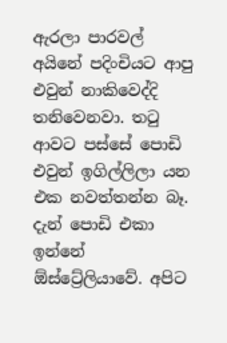ඇරලා පාරවල් අයිනේ පදිංචියට ආපු එවුන් නාකිවෙද්දි තනිවෙනවා. තටු ආවට පස්සේ පොඩි එවුන් ඉගිල්ලිලා යන එක නවත්තන්න බෑ. දැන් පොඩි එකා ඉන්නේ ඕස්ට්‍රේලියාවේ. අපිට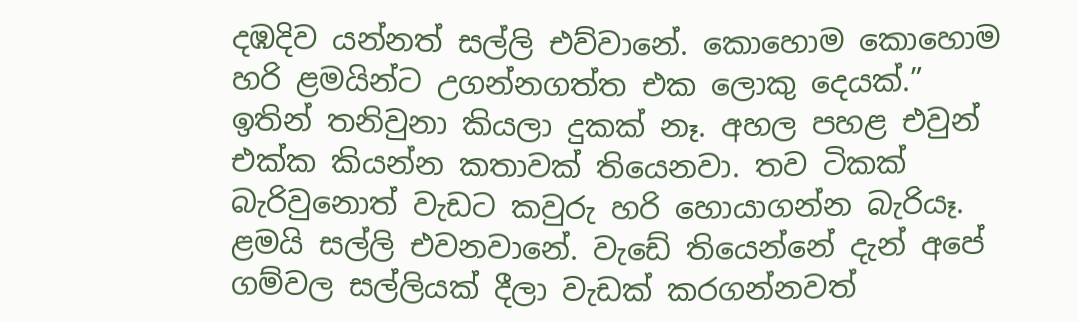දඹදිව යන්නත් සල්ලි එව්වානේ. කොහොම කොහොම හරි ළමයින්ට උගන්නගත්ත එක ලොකු දෙයක්.” ඉතින් තනිවුනා කියලා දුකක් නෑ. අහල පහළ එවුන් එක්ක කියන්න කතාවක් තියෙනවා. තව ටිකක් බැරිවුනොත් වැඩට කවුරු හරි හොයාගන්න බැරියෑ. ළමයි සල්ලි එවනවානේ. වැඩේ තියෙන්නේ දැන් අපේ ගම්වල සල්ලියක් දීලා වැඩක් කරගන්නවත්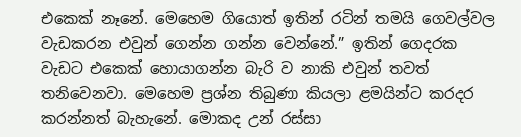එකෙක් නෑනේ. මෙහෙම ගියොත් ඉතින් රටින් තමයි ගෙවල්වල වැඩකරන එවුන් ගෙන්න ගන්න වෙන්නේ.” ඉතින් ගෙදරක වැඩට එකෙක් හොයාගන්න බැරි ව නාකි එවුන් තවත් තනිවෙනවා. මෙහෙම ප්‍රශ්න තිබුණා කියලා ළමයින්ට කරදර කරන්නත් බැහැනේ. මොකද උන් රස්සා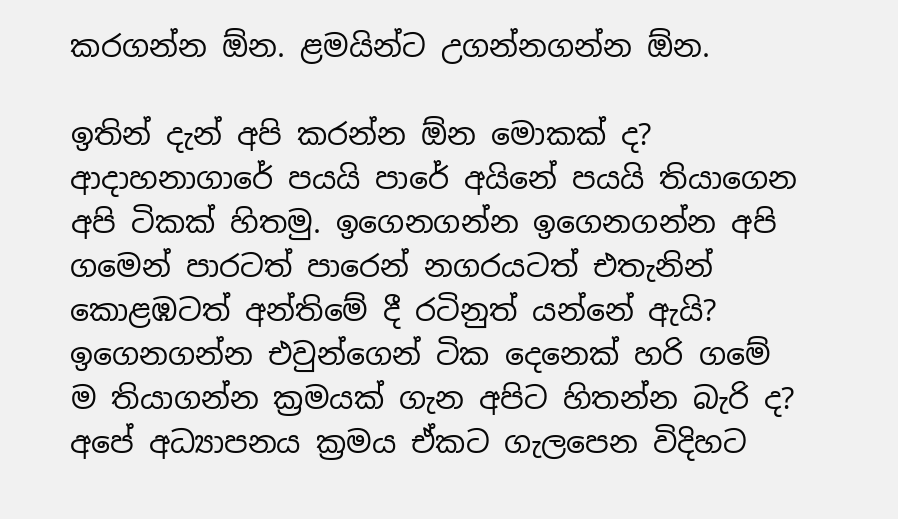කරගන්න ඕන. ළමයින්ට උගන්නගන්න ඕන.

ඉතින් දැන් අපි කරන්න ඕන මොකක් ද? ආදාහනාගාරේ පයයි පාරේ අයිනේ පයයි තියාගෙන අපි ටිකක් හිතමු. ඉගෙනගන්න ඉගෙනගන්න අපි ගමෙන් පාරටත් පාරෙන් නගරයටත් එතැනින් කොළඹටත් අන්තිමේ දී රටිනුත් යන්නේ ඇයි? ඉගෙනගන්න එවුන්ගෙන් ටික දෙනෙක් හරි ගමේ ම තියාගන්න ක්‍රමයක් ගැන අපිට හිතන්න බැරි ද? අපේ අධ්‍යාපනය ක්‍රමය ඒකට ගැලපෙන විදිහට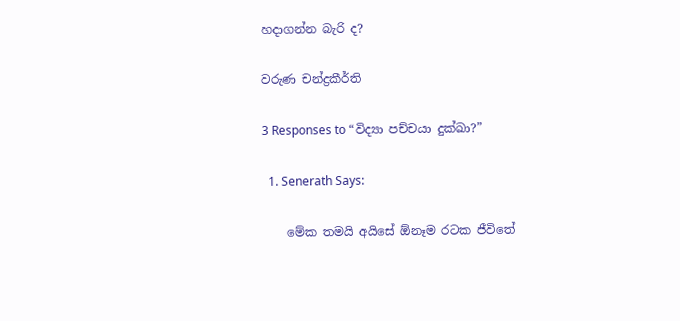හදාගන්න බැරි ද?

වරුණ චන්ද්‍රකීර්ති

3 Responses to “විද්‍යා පච්චයා දුක්ඛා?”

  1. Senerath Says:

    මේක තමයි අයිසේ ඕනෑම රටක ජීවිතේ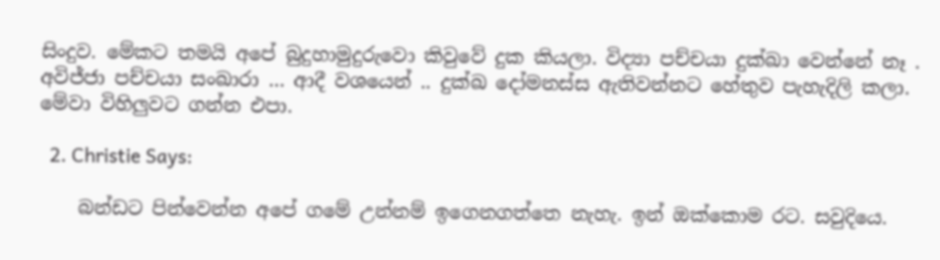සිංදුව. මේකට තමයි අපේ බුදුහාමුදුරුවො කිවුවේ දුක කියලා. විද්‍යා පච්චයා දුක්ඛා වෙන්නේ නෑ . අවිජ්ජා පච්චයා සංඛාරා … ආදී වශයෙන් .. දුක්ඛ දෝමනස්ස ඇතිවන්නට හේතුව පැහැදිලි කලා. මේවා විහිලුවට ගන්න එපා.

  2. Christie Says:

    බන්ඩට පින්වෙන්න අපේ ගමේ උන්නම් ඉගෙනගත්තෙ නැහැ. ඉන් ඔක්කොම රට. සවුදියෙ.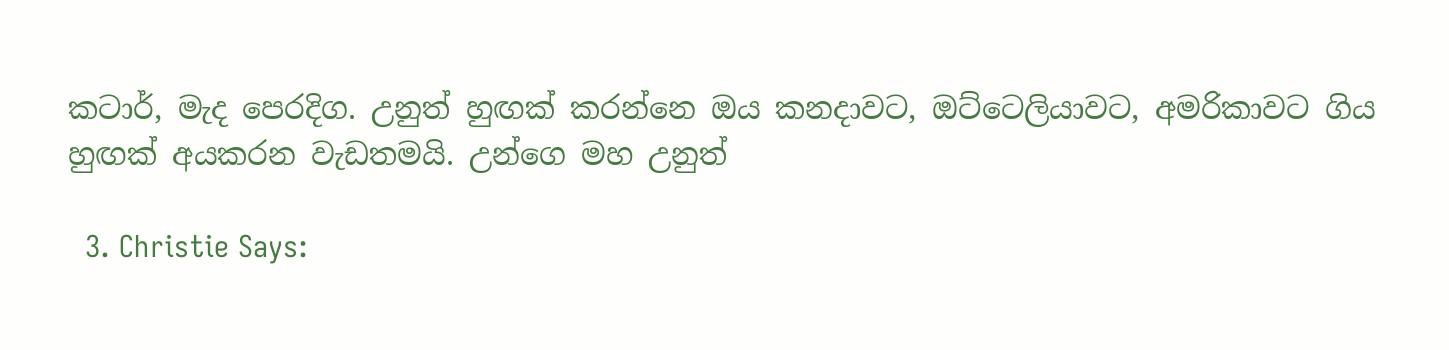කටාර්, මැද පෙරදිග. උනුත් හුඟක් කරන්නෙ ඔය කනදාවට, ඔට්ටෙලියාවට, අමරිකාවට ගිය හුඟක් අයකරන වැඩතමයි. උන්ගෙ මහ උනුත්

  3. Christie Says: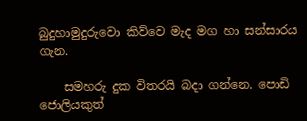බුදුහාමුදුරුවො කිව්වෙ මැද මග හා සන්සාරය ගැන.

    සමහරු දුක විතරයි බදා ගන්නෙ. පොඩි ජොලියකුත්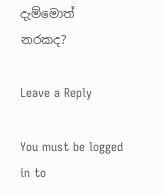දැම්මොත් නරකද?

Leave a Reply

You must be logged in to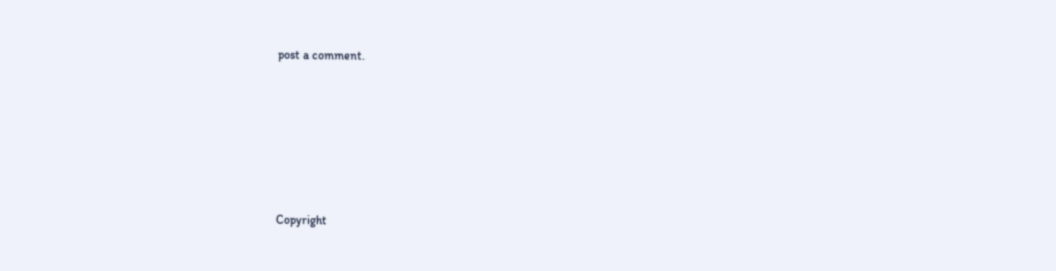post a comment.






Copyright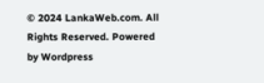© 2024 LankaWeb.com. All Rights Reserved. Powered by Wordpress